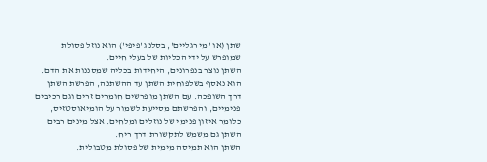שתן (או 'מי רגליים', בסלנג 'פיפי') הוא נוזל פסולת שמופרש על ידי הכליות של בעלי חיים.
השתן נוצר בנפרונים, היחידות בכליה שמסננות את הדם. הוא נאסף בשלפוחית השתן עד ההשתנה, הפרשת השתן דרך השופכה. עם השתן מופרשים חומרים זרים וגם רכיבים פנימיים, והפרשתם מסייעת לשמור על הומיאוסטזיס, כלומר איזון פנימי של נוזלים ומלחים. אצל מינים רבים השתן גם משמש לתקשורת דרך ריח.
השתן הוא תמיסה מימית של פסולת מטבולית.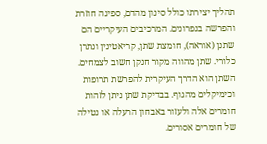תהליך יצירתו כולל סינון מהדם, ספיגה חוזרת והפרשה בנפרונים. המרכיבים העיקריים הם שתנן (אוראה), חומצת שתן, קריאטינין ונתרן כלורי. שתן מהווה מקור חנקן חשוב לצמחים.
השתן הוא הדרך העיקרית להפרשת תרופות וכימיקלים מהגוף. בבדיקת שתן ניתן לזהות חומרים אלה ולעזור באבחון הרעלה או נטילה של חומרים אסורים.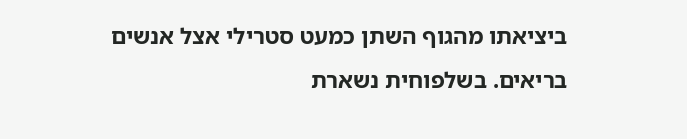ביציאתו מהגוף השתן כמעט סטרילי אצל אנשים בריאים. בשלפוחית נשארת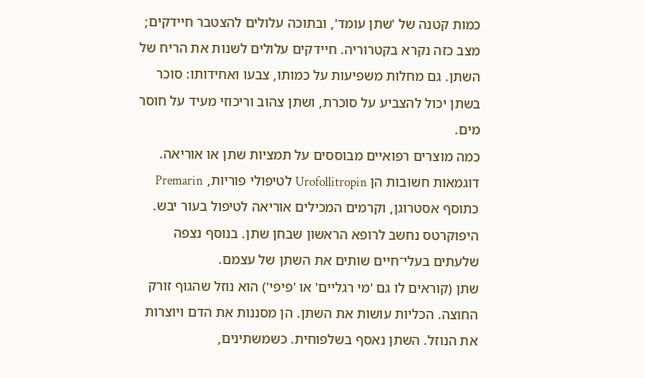כמות קטנה של 'שתן עומד', ובתוכה עלולים להצטבר חיידקים; מצב כזה נקרא בקטרוריה. חיידקים עלולים לשנות את הריח של השתן. גם מחלות משפיעות על כמותו, צבעו ואחידותו: סוכר בשתן יכול להצביע על סוכרת, ושתן צהוב וריכוזי מעיד על חוסר מים.
כמה מוצרים רפואיים מבוססים על תמציות שתן או אוריאה. דוגמאות חשובות הן Urofollitropin לטיפולי פוריות, Premarin כתוסף אסטרוגן, וקרמים המכילים אוריאה לטיפול בעור יבש. היפוקרטס נחשב לרופא הראשון שבחן שתן. בנוסף נצפה שלעתים בעלי־חיים שותים את השתן של עצמם.
שתן (קוראים לו גם 'מי רגליים' או 'פיפי') הוא נוזל שהגוף זורק החוצה. הכליות עושות את השתן. הן מסננות את הדם ויוצרות את הנוזל. השתן נאסף בשלפוחית. כשמשתינים,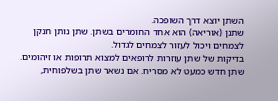השתן יוצא דרך השופכה.
שתנן (אוריאה) הוא אחד החומרים בשתן. שתן נותן חנקן לצמחים ויכול לעזור לצמחים לגדול.
בדיקות של שתן עוזרות לרופאים למצוא תרופות או זיהומים. שתן חדש כמעט לא מסריח. אם נשאר שתן בשלפוחית,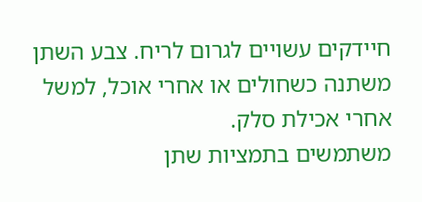חיידקים עשויים לגרום לריח. צבע השתן משתנה כשחולים או אחרי אוכל, למשל אחרי אכילת סלק.
משתמשים בתמציות שתן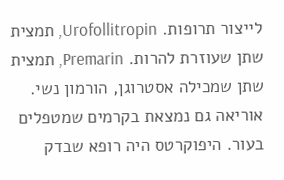לייצור תרופות. Urofollitropin, תמצית שתן שעוזרת להרות. Premarin, תמצית שתן שמכילה אסטרוגן, הורמון נשי. אוריאה גם נמצאת בקרמים שמטפלים בעור. היפוקרטס היה רופא שבדק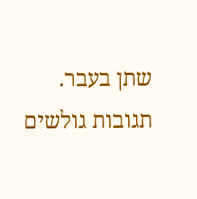שתן בעבר.
תגובות גולשים